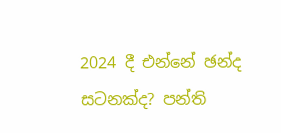2024 දී එන්නේ ඡන්ද සටනක්ද? පන්ති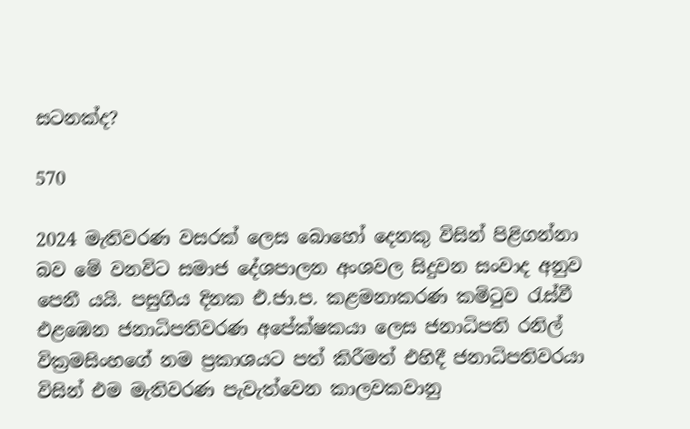සටනක්ද?

570

2024 මැතිවරණ වසරක් ලෙස බොහෝ දෙනකු විසින් පිළිගන්නා බව මේ වනවිට සමාජ දේශපාලන අංශවල සිදුවන සංවාද අනුව පෙනී යයි. පසුගිය දිනක එ.ජා.ප. කළමනාකරණ කමිටුව රැස්වී එළඹෙන ජනාධිපතිවරණ අපේක්ෂකයා ලෙස ජනාධිපති රනිල් වික්‍රමසිංහගේ නම ප්‍රකාශයට පත් කිරීමත් එහිදී ජනාධිපතිවරයා විසින් එම මැතිවරණ පැවැත්වෙන කාලවකවානු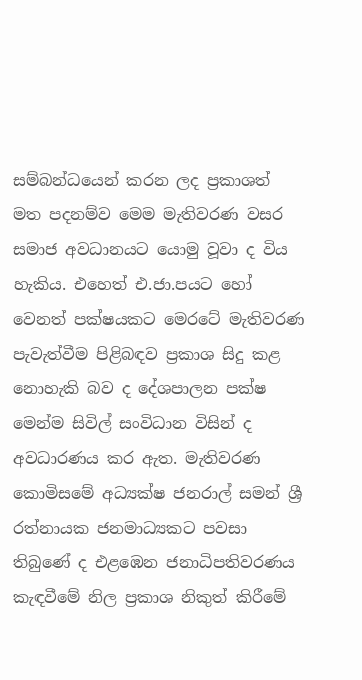සම්බන්ධයෙන් කරන ලද ප්‍රකාශත් මත පදනම්ව මෙම මැතිවරණ වසර සමාජ අවධානයට යොමු වූවා ද විය හැකිය. එහෙත් එ.ජා.පයට හෝ වෙනත් පක්ෂයකට මෙරටේ මැතිවරණ පැවැත්වීම පිළිබඳව ප්‍රකාශ සිදු කළ නොහැකි බව ද දේශපාලන පක්ෂ මෙන්ම සිවිල් සංවිධාන විසින් ද අවධාරණය කර ඇත. මැතිවරණ කොමිසමේ අධ්‍යක්ෂ ජනරාල් සමන් ශ්‍රී රත්නායක ජනමාධ්‍යකට පවසා තිබුණේ ද එළඹෙන ජනාධිපතිවරණය කැඳවීමේ නිල ප්‍රකාශ නිකුත් කිරීමේ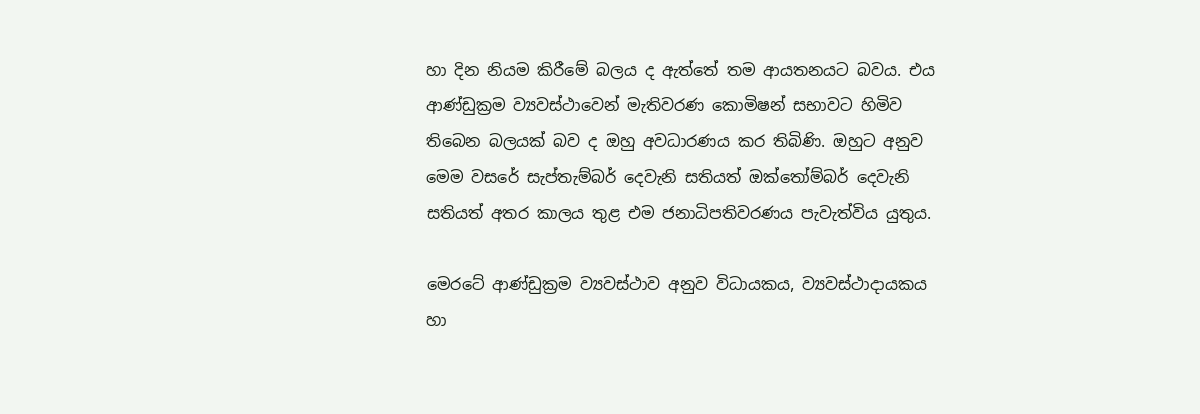හා දින නියම කිරීමේ බලය ද ඇත්තේ තම ආයතනයට බවය. එය ආණ්ඩුක්‍රම ව්‍යවස්ථාවෙන් මැතිවරණ කොමිෂන් සභාවට හිමිව තිබෙන බලයක් බව ද ඔහු අවධාරණය කර තිබිණි. ඔහුට අනුව මෙම වසරේ සැප්තැම්බර් දෙවැනි සතියත් ඔක්තෝම්බර් දෙවැනි සතියත් අතර කාලය තුළ එම ජනාධිපතිවරණය පැවැත්විය යුතුය.

මෙරටේ ආණ්ඩුක්‍රම ව්‍යවස්ථාව අනුව විධායකය, ව්‍යවස්ථාදායකය හා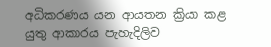අධිකරණය යන ආයතන ක්‍රියා කළ යුතු ආකාරය පැහැදිලිව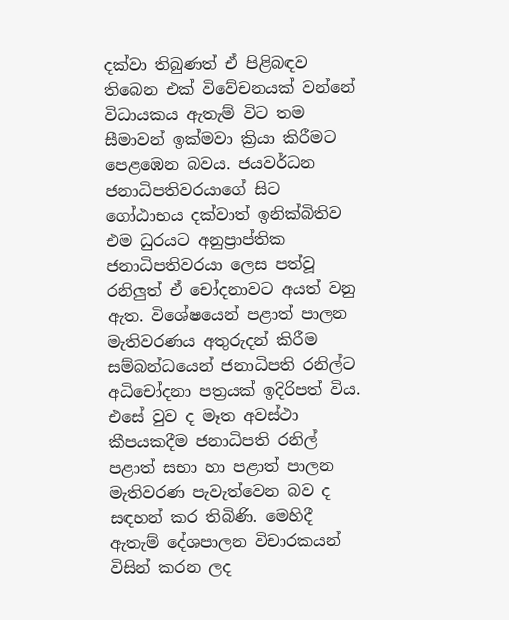දක්වා තිබුණත් ඒ පිළිබඳව තිබෙන එක් විවේචනයක් වන්නේ විධායකය ඇතැම් විට තම සීමාවන් ඉක්මවා ක්‍රියා කිරීමට පෙළඹෙන බවය. ජයවර්ධන ජනාධිපතිවරයාගේ සිට ගෝඨාභය දක්වාත් ඉනික්බිතිව එම ධුරයට අනුප්‍රාප්තික ජනාධිපතිවරයා ලෙස පත්වූ රනිලුත් ඒ චෝදනාවට අයත් වනු ඇත. විශේෂයෙන් පළාත් පාලන මැතිවරණය අතුරුදන් කිරීම සම්බන්ධයෙන් ජනාධිපති රනිල්ට අධිචෝදනා පත්‍රයක් ඉදිරිපත් විය. එසේ වුව ද මෑත අවස්ථා කීපයකදීම ජනාධිපති රනිල් පළාත් සභා හා පළාත් පාලන මැතිවරණ පැවැත්වෙන බව ද සඳහන් කර තිබිණි. මෙහිදී ඇතැම් දේශපාලන විචාරකයන් විසින් කරන ලද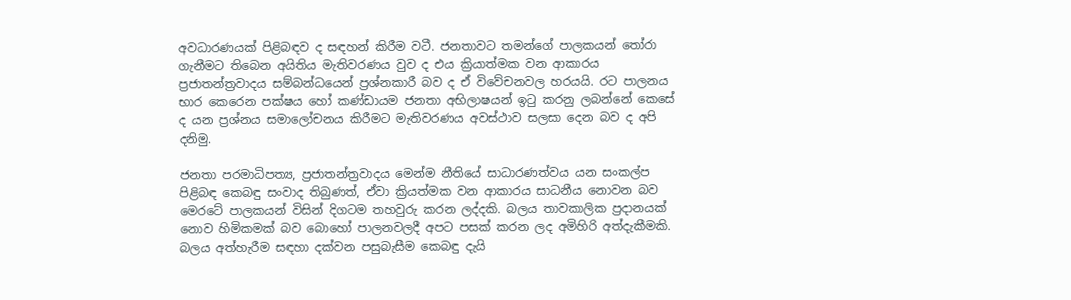අවධාරණයක් පිළිබඳව ද සඳහන් කිරීම වටී. ජනතාවට තමන්ගේ පාලකයන් තෝරා ගැනීමට තිබෙන අයිතිය මැතිවරණය වුව ද එය ක්‍රියාත්මක වන ආකාරය ප්‍රජාතන්ත්‍රවාදය සම්බන්ධයෙන් ප්‍රශ්නකාරී බව ද ඒ විවේචනවල හරයයි. රට පාලනය භාර කෙරෙන පක්ෂය හෝ කණ්ඩායම ජනතා අභිලාෂයන් ඉටු කරනු ලබන්නේ කෙසේ ද යන ප්‍රශ්නය සමාලෝචනය කිරීමට මැතිවරණය අවස්ථාව සලසා දෙන බව ද අපි දනිමු.

ජනතා පරමාධිපත්‍ය, ප්‍රජාතන්ත්‍රවාදය මෙන්ම නීතියේ සාධාරණත්වය යන සංකල්ප පිළිබඳ කෙබඳු සංවාද තිබුණත්, ඒවා ක්‍රියත්මක වන ආකාරය සාධනීය නොවන බව මෙරටේ පාලකයන් විසින් දිගටම තහවුරු කරන ලද්දකි. බලය තාවකාලික ප්‍රදානයක් නොව හිමිකමක් බව බොහෝ පාලනවලදී අපට පසක් කරන ලද අමිහිරි අත්දැකීමකි. බලය අත්හැරීම සඳහා දක්වන පසුබැසීම කෙබඳු දැයි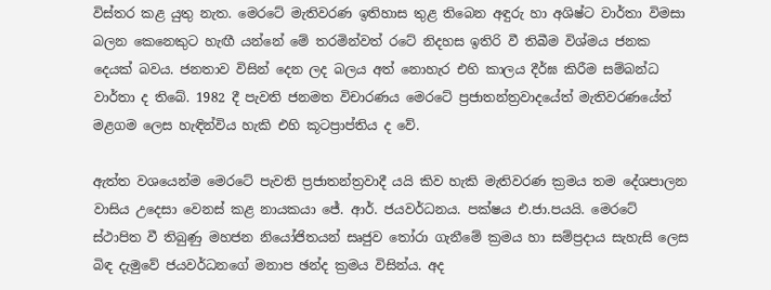විස්තර කළ යුතු නැත. මෙරටේ මැතිවරණ ඉතිහාස තුළ තිබෙන අඳුරු හා අශිෂ්ට වාර්තා විමසා බලන කෙනෙකුට හැඟී යන්නේ මේ තරමින්වත් රටේ නිදහස ඉතිරි වී තිබීම විශ්මය ජනක දෙයක් බවය. ජනතාව විසින් දෙන ලද බලය අත් නොහැර එහි කාලය දීර්ඝ කිරීම සම්බන්ධ වාර්තා ද තිබේ. 1982 දී පැවති ජනමත විචාරණය මෙරටේ ප්‍රජාතන්ත්‍රවාදයේත් මැතිවරණයේත් මළගම ලෙස හැඳින්විය හැකි එහි කූටප්‍රාප්තිය ද වේ.

ඇත්ත වශයෙන්ම මෙරටේ පැවති ප්‍රජාතන්ත්‍රවාදී යයි කිව හැකි මැතිවරණ ක්‍රමය තම දේශපාලන වාසිය උදෙසා වෙනස් කළ නායකයා ජේ. ආර්. ජයවර්ධනය. පක්ෂය එ.ජා.පයයි. මෙරටේ ස්ථාපිත වී තිබුණු මහජන නියෝජිතයන් සෘජුව තෝරා ගැනීමේ ක්‍රමය හා සම්ප්‍රදාය සැහැසි ලෙස බිඳ දැමුවේ ජයවර්ධනගේ මනාප ඡන්ද ක්‍රමය විසින්ය. අද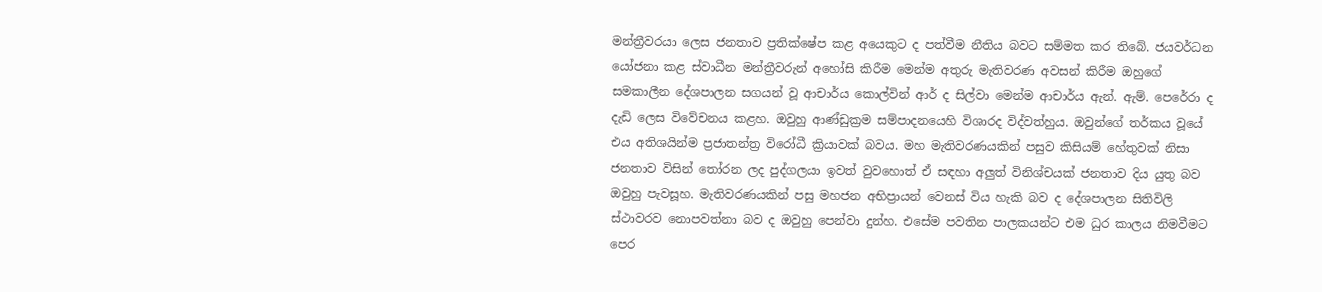මන්ත්‍රීවරයා ලෙස ජනතාව ප්‍රතික්ෂේප කළ අයෙකුට ද පත්වීම නීතිය බවට සම්මත කර තිබේ. ජයවර්ධන යෝජනා කළ ස්වාධීන මන්ත්‍රීවරුන් අහෝසි කිරීම මෙන්ම අතුරු මැතිවරණ අවසන් කිරීම ඔහුගේ සමකාලීන දේශපාලන සගයන් වූ ආචාර්ය කොල්වින් ආර් ද සිල්වා මෙන්ම ආචාර්ය ඇන්. ඇම්. පෙරේරා ද දැඩි ලෙස විවේචනය කළහ. ඔවුහු ආණ්ඩුක්‍රම සම්පාදනයෙහි විශාරද විද්වත්හුය. ඔවුන්ගේ තර්කය වූයේ එය අතිශයින්ම ප්‍රජාතන්ත්‍ර විරෝධී ක්‍රියාවක් බවය. මහ මැතිවරණයකින් පසුව කිසියම් හේතුවක් නිසා ජනතාව විසින් තෝරන ලද පුද්ගලයා ඉවත් වුවහොත් ඒ සඳහා අලුත් විනිශ්චයක් ජනතාව දිය යුතු බව ඔවුහු පැවසූහ. මැතිවරණයකින් පසු මහජන අභිප්‍රායන් වෙනස් විය හැකි බව ද දේශපාලන සිතිවිලි ස්ථාවරව නොපවත්නා බව ද ඔවුහු පෙන්වා දුන්හ. එසේම පවතින පාලකයන්ට එම ධුර කාලය නිමවීමට පෙර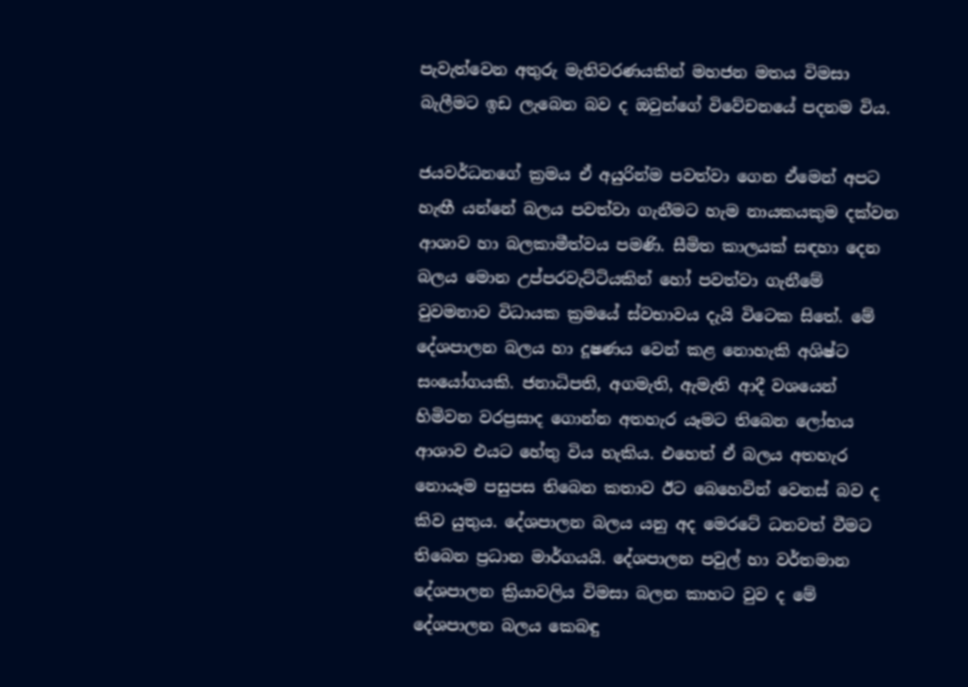පැවැත්වෙන අතුරු මැතිවරණයකින් මහජන මතය විමසා බැලීමට ඉඩ ලැබෙන බව ද ඔවුන්ගේ විවේචනයේ පදනම විය.

ජයවර්ධනගේ ක්‍රමය ඒ අයුරින්ම පවත්වා ගෙන ඒමෙන් අපට හැඟී යන්නේ බලය පවත්වා ගැනීමට හැම නායකයකුම දක්වන ආශාව හා බලකාමීත්වය පමණි. සීමිත කාලයක් සඳහා දෙන බලය මොන උප්පරවැට්ටියකින් හෝ පවත්වා ගැනීමේ වුවමනාව විධායක ක්‍රමයේ ස්වභාවය දැයි විටෙක සිතේ. මේ දේශපාලන බලය හා දූෂණය වෙන් කළ නොහැකි අශිෂ්ට සංයෝගයකි. ජනාධිපති, අගමැති, ඇමැති ආදී වශයෙන් හිමිවන වරප්‍රසාද ගොන්න අතහැර යෑමට තිබෙන ලෝභය ආශාව එයට හේතු විය හැකිය. එහෙත් ඒ බලය අතහැර නොයෑම පසුපස තිබෙන කතාව ඊට බෙහෙවින් වෙනස් බව ද කිව යුතුය. දේශපාලන බලය යනු අද මෙරටේ ධනවත් වීමට තිබෙන ප්‍රධාන මාර්ගයයි. දේශපාලන පවුල් හා වර්තමාන දේශපාලන ක්‍රියාවලිය විමසා බලන කාහට වුව ද මේ දේශපාලන බලය කෙබඳු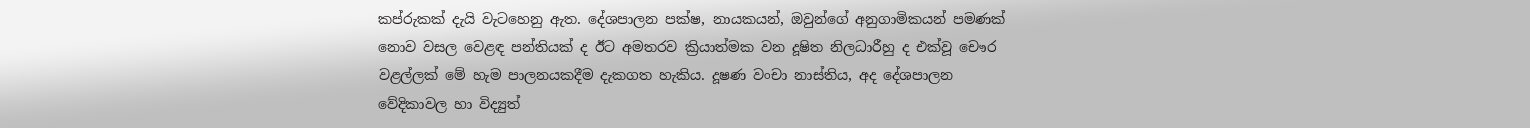කප්රුකක් දැයි වැටහෙනු ඇත. දේශපාලන පක්ෂ, නායකයන්, ඔවුන්ගේ අනුගාමිකයන් පමණක් නොව වසල වෙළඳ පන්තියක් ද ඊට අමතරව ක්‍රියාත්මක වන දූෂිත නිලධාරීහු ද එක්වූ චෞර වළල්ලක් මේ හැම පාලනයකදීම දැකගත හැකිය. දූෂණ වංචා නාස්තිය, අද දේශපාලන වේදිකාවල හා විද්‍යුත්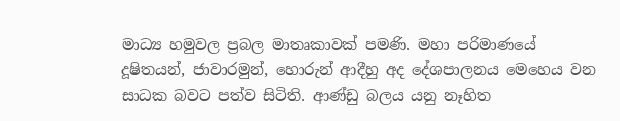මාධ්‍ය හමුවල ප්‍රබල මාතෘකාවක් පමණි. මහා පරිමාණයේ දූෂිතයන්, ජාවාරමුන්, හොරුන් ආදීහු අද දේශපාලනය මෙහෙය වන සාධක බවට පත්ව සිටිති. ආණ්ඩු බලය යනු නෑහිත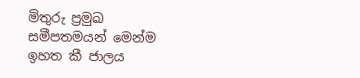මිතුරු ප්‍රමුඛ සමීපතමයන් මෙන්ම ඉහත කී ජාලය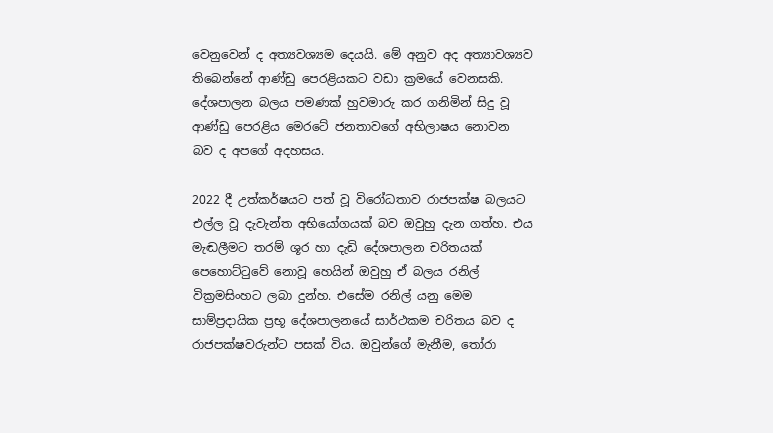වෙනුවෙන් ද අත්‍යවශ්‍යම දෙයයි. මේ අනුව අද අත්‍යාවශ්‍යව තිබෙන්නේ ආණ්ඩු පෙරළියකට වඩා ක්‍රමයේ වෙනසකි. දේශපාලන බලය පමණක් හුවමාරු කර ගනිමින් සිදු වූ ආණ්ඩු පෙරළිය මෙරටේ ජනතාවගේ අභිලාෂය නොවන බව ද අපගේ අදහසය.

2022 දී උත්කර්ෂයට පත් වූ විරෝධතාව රාජපක්ෂ බලයට එල්ල වූ දැවැන්ත අභියෝගයක් බව ඔවුහු දැන ගත්හ. එය මැඬලීමට තරම් ශූර හා දැඩි දේශපාලන චරිතයක් පෙහොට්ටුවේ නොවූ හෙයින් ඔවුහු ඒ බලය රනිල් වික්‍රමසිංහට ලබා දුන්හ. එසේම රනිල් යනු මෙම සාම්ප්‍රදායික ප්‍රභූ දේශපාලනයේ සාර්ථකම චරිතය බව ද රාජපක්ෂවරුන්ට පසක් විය. ඔවුන්ගේ මැනීම, තෝරා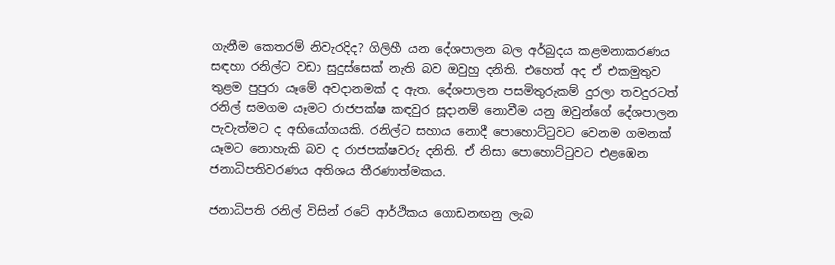ගැනීම කෙතරම් නිවැරදිද? ගිලිහී යන දේශපාලන බල අර්බුදය කළමනාකරණය සඳහා රනිල්ට වඩා සුදුස්සෙක් නැති බව ඔවුහු දනිති. එහෙත් අද ඒ එකමුතුව තුළම පුපුරා යෑමේ අවදානමක් ද ඇත. දේශපාලන පසමිතුරුකම් දුරලා තවදුරටත් රනිල් සමගම යෑමට රාජපක්ෂ කඳවුර සූදානම් නොවීම යනු ඔවුන්ගේ දේශපාලන පැවැත්මට ද අභියෝගයකි. රනිල්ට සහාය නොදී පොහොට්ටුවට වෙනම ගමනක් යෑමට නොහැකි බව ද රාජපක්ෂවරු දනිති. ඒ නිසා පොහොට්ටුවට එළඹෙන ජනාධිපතිවරණය අතිශය තීරණාත්මකය.

ජනාධිපති රනිල් විසින් රටේ ආර්ථිකය ගොඩනඟනු ලැබ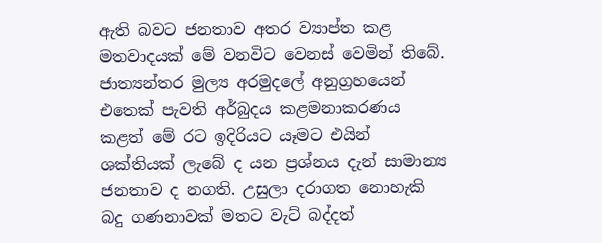ඇති බවට ජනතාව අතර ව්‍යාප්ත කළ මතවාදයක් මේ වනවිට වෙනස් වෙමින් තිබේ. ජාත්‍යන්තර මුල්‍ය අරමුදලේ අනුග්‍රහයෙන් එතෙක් පැවති අර්බුදය කළමනාකරණය කළත් මේ රට ඉදිරියට යෑමට එයින් ශක්තියක් ලැබේ ද යන ප්‍රශ්නය දැන් සාමාන්‍ය ජනතාව ද නගති. උසුලා දරාගත නොහැකි බදු ගණනාවක් මතට වැට් බද්දත්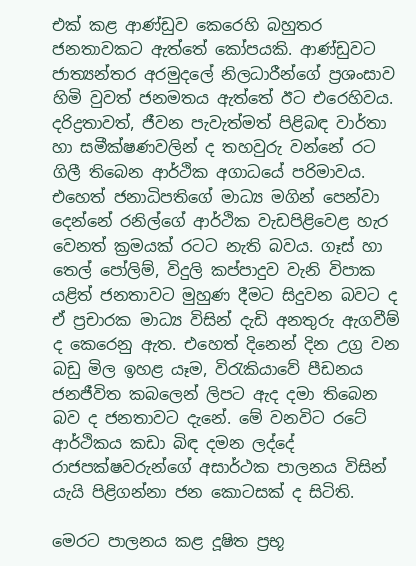එක් කළ ආණ්ඩුව කෙරෙහි බහුතර ජනතාවකට ඇත්තේ කෝපයකි. ආණ්ඩුවට ජාත්‍යන්තර අරමුදලේ නිලධාරීන්ගේ ප්‍රශංසාව හිමි වුවත් ජනමතය ඇත්තේ ඊට එරෙහිවය. දරිද්‍රතාවත්, ජීවන පැවැත්මත් පිළිබඳ වාර්තා හා සමීක්ෂණවලින් ද තහවුරු වන්නේ රට ගිලී තිබෙන ආර්ථික අගාධයේ පරිමාවය. එහෙත් ජනාධිපතිගේ මාධ්‍ය මගින් පෙන්වා දෙන්නේ රනිල්ගේ ආර්ථික වැඩපිළිවෙළ හැර වෙනත් ක්‍රමයක් රටට නැති බවය. ගෑස් හා තෙල් පෝලිම්, විදුලි කප්පාදුව වැනි විපාක යළිත් ජනතාවට මුහුණ දීමට සිදුවන බවට ද ඒ ප්‍රචාරක මාධ්‍ය විසින් දැඩි අනතුරු ඇගවීම් ද කෙරෙනු ඇත. එහෙත් දිනෙන් දින උග්‍ර වන බඩු මිල ඉහළ යෑම, විරැකියාවේ පීඩනය ජනජීවිත කබලෙන් ලිපට ඇද දමා තිබෙන බව ද ජනතාවට දැනේ. මේ වනවිට රටේ ආර්ථිකය කඩා බිඳ දමන ලද්දේ රාජපක්ෂවරුන්ගේ අසාර්ථක පාලනය විසින් යැයි පිළිගන්නා ජන කොටසක් ද සිටිති.

මෙරට පාලනය කළ දූෂිත ප්‍රභූ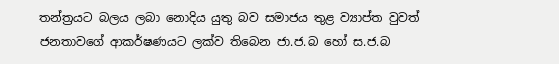තන්ත්‍රයට බලය ලබා නොදිය යුතු බව සමාජය තුළ ව්‍යාප්ත වුවත් ජනතාවගේ ආකර්ෂණයට ලක්ව තිබෙන ජා.ජ.බ හෝ ස.ජ.බ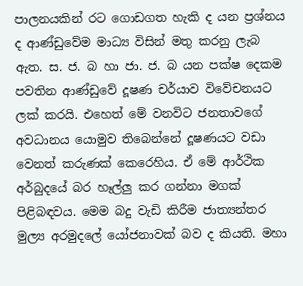පාලනයකින් රට ගොඩගත හැකි ද යන ප්‍රශ්නය ද ආණ්ඩුවේම මාධ්‍ය විසින් මතු කරනු ලැබ ඇත. ස. ජ. බ හා ජා. ජ. බ යන පක්ෂ දෙකම පවතින ආණ්ඩුවේ දූෂණ චර්යාව විවේචනයට ලක් කරයි. එහෙත් මේ වනවිට ජනතාවගේ අවධානය යොමුව තිබෙන්නේ දූෂණයට වඩා වෙනත් කරුණක් කෙරෙහිය. ඒ මේ ආර්ථික අර්බුදයේ බර හෑල්ලු කර ගන්නා මගක් පිළිබඳවය. මෙම බදු වැඩි කිරීම ජාත්‍යන්තර මුල්‍ය අරමුදලේ යෝජනාවක් බව ද කියති. මහා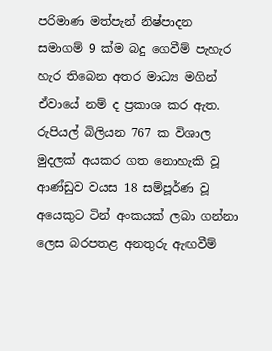පරිමාණ මත්පැන් නිෂ්පාදන සමාගම් 9 ක්ම බදු ගෙවීම් පැහැර හැර තිබෙන අතර මාධ්‍ය මගින් ඒවායේ නම් ද ප්‍රකාශ කර ඇත. රුපියල් බිලියන 767 ක විශාල මුදලක් අයකර ගත නොහැකි වූ ආණ්ඩුව වයස 18 සම්පූර්ණ වූ අයෙකුට ටින් අංකයක් ලබා ගන්නා ලෙස බරපතළ අනතුරු ඇඟවීම්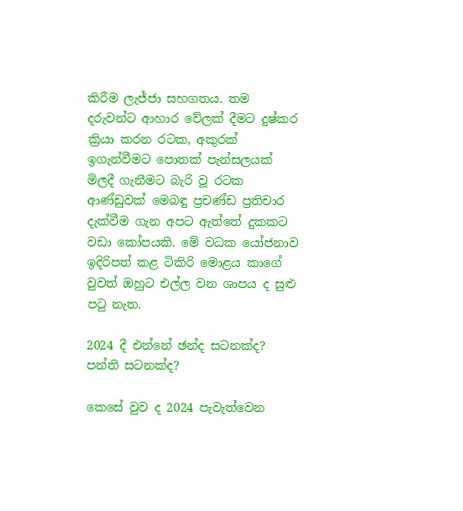කිරීම ලැජ්ජා සහගතය. තම දරුවන්ට ආහාර වේලක් දීමට දුෂ්කර ක්‍රියා කරන රටක, අකුරක් ඉගැන්වීමට පොතක් පැන්සලයක් මිලදී ගැනීමට බැරි වූ රටක ආණ්ඩුවක් මෙබඳු ප්‍රචණ්ඩ ප්‍රතිචාර දැක්වීම ගැන අපට ඇත්තේ දුකකට වඩා කෝපයකි. මේ වධක යෝජනාව ඉදිරිපත් කළ ටිකිරි මොළය කාගේ වුවත් ඔහුට එල්ල වන ශාපය ද සුළු පටු නැත.

2024 දී එන්නේ ඡන්ද සටනක්ද? පන්ති සටනක්ද?

කෙසේ වුව ද 2024 පැවැත්වෙන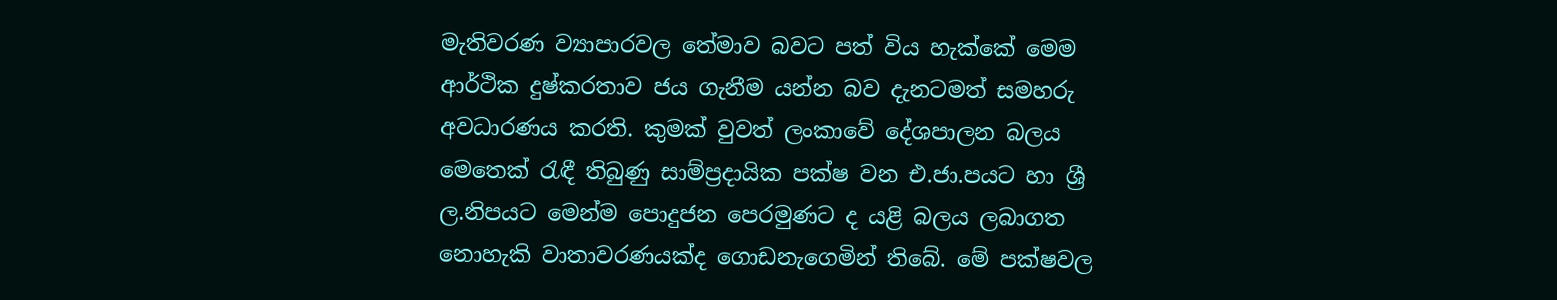මැතිවරණ ව්‍යාපාරවල තේමාව බවට පත් විය හැක්කේ මෙම ආර්ථික දුෂ්කරතාව ජය ගැනීම යන්න බව දැනටමත් සමහරු අවධාරණය කරති. කුමක් වුවත් ලංකාවේ දේශපාලන බලය මෙතෙක් රැඳී තිබුණු සාම්ප්‍රදායික පක්ෂ වන එ.ජා.පයට හා ශ්‍රී ල.නිපයට මෙන්ම පොදුජන පෙරමුණට ද යළි බලය ලබාගත නොහැකි වාතාවරණයක්ද ගොඩනැගෙමින් තිබේ. මේ පක්ෂවල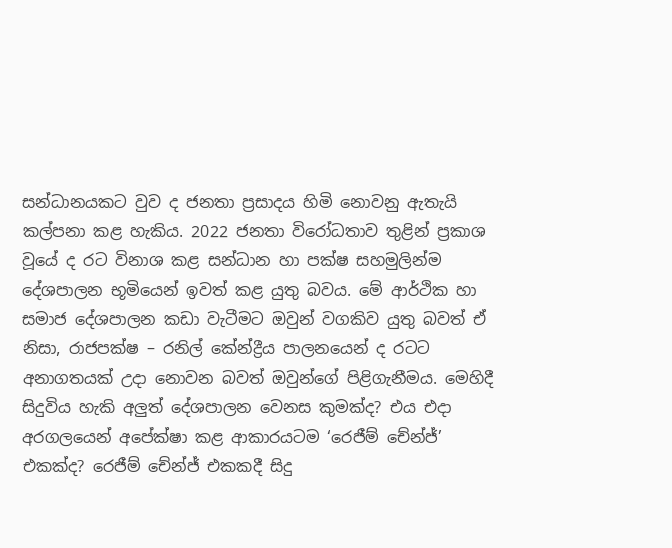සන්ධානයකට වුව ද ජනතා ප්‍රසාදය හිමි නොවනු ඇතැයි කල්පනා කළ හැකිය. 2022 ජනතා විරෝධතාව තුළින් ප්‍රකාශ වූයේ ද රට විනාශ කළ සන්ධාන හා පක්ෂ සහමුලින්ම දේශපාලන භූමියෙන් ඉවත් කළ යුතු බවය. මේ ආර්ථික හා සමාජ දේශපාලන කඩා වැටීමට ඔවුන් වගකිව යුතු බවත් ඒ නිසා, රාජපක්ෂ – රනිල් කේන්ද්‍රීය පාලනයෙන් ද රටට අනාගතයක් උදා නොවන බවත් ඔවුන්ගේ පිළිගැනීමය. මෙහිදී සිදුවිය හැකි අලුත් දේශපාලන වෙනස කුමක්ද? එය එදා අරගලයෙන් අපේක්ෂා කළ ආකාරයටම ‘රෙජීම් චේන්ජ්’ එකක්ද? රෙජීම් චේන්ජ් එකකදී සිදු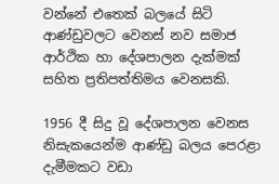වන්නේ එතෙක් බලයේ සිටි ආණ්ඩුවලට වෙනස් නව සමාජ ආර්ථික හා දේශපාලන දැක්මක් සහිත ප්‍රතිපත්තිමය වෙනසකි.

1956 දී සිදු වූ දේශපාලන වෙනස නිසැකයෙන්ම ආණ්ඩු බලය පෙරළා දැමීමකට වඩා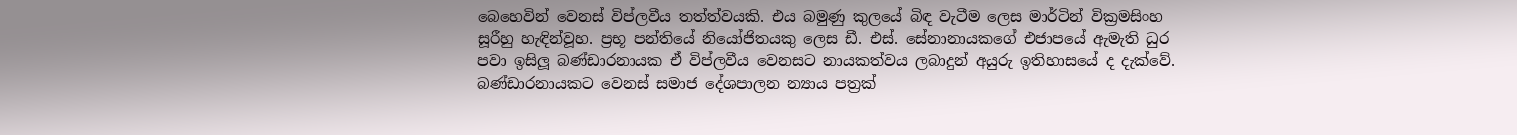බෙහෙවින් වෙනස් විප්ලවීය තත්ත්වයකි. එය බමුණු කුලයේ බිඳ වැටීම ලෙස මාර්ටින් වික්‍රමසිංහ සූරීහු හැඳින්වූහ. ප්‍රභූ පන්තියේ නියෝජිතයකු ලෙස ඩී. එස්. සේනානායකගේ එජාපයේ ඇමැති ධුර පවා ඉසිලූ බණ්ඩාරනායක ඒ විප්ලවීය වෙනසට නායකත්වය ලබාදුන් අයුරු ඉතිහාසයේ ද දැක්වේ. බණ්ඩාරනායකට වෙනස් සමාජ දේශපාලන න්‍යාය පත්‍රක්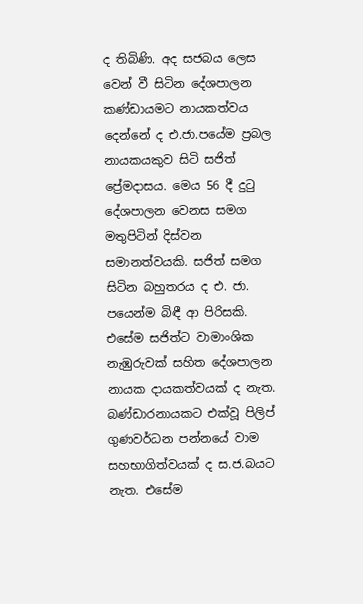ද තිබිණි. අද සජබය ලෙස වෙන් වී සිටින දේශපාලන කණ්ඩායමට නායකත්වය දෙන්නේ ද එ.ජා.පයේම ප්‍රබල නායකයකුව සිටි සජිත් ප්‍රේමදාසය. මෙය 56 දී දුටු දේශපාලන වෙනස සමග මතුපිටින් දිස්වන සමානත්වයකි. සජිත් සමග සිටින බහුතරය ද එ. ජා. පයෙන්ම බිඳී ආ පිරිසකි. එසේම සජිත්ට වාමාංශික නැඹුරුවක් සහිත දේශපාලන නායක දායකත්වයක් ද නැත. බණ්ඩාරනායකට එක්වූ පිලිප් ගුණවර්ධන පන්නයේ වාම සහභාගිත්වයක් ද ස.ජ.බයට නැත. එසේම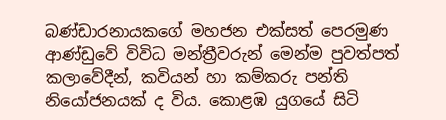බණ්ඩාරනායකගේ මහජන එක්සත් පෙරමුණ ආණ්ඩුවේ විවිධ මන්ත්‍රීවරුන් මෙන්ම පුවත්පත් කලාවේදීන්, කවියන් හා කම්කරු පන්ති නියෝජනයක් ද විය. කොළඹ යුගයේ සිටි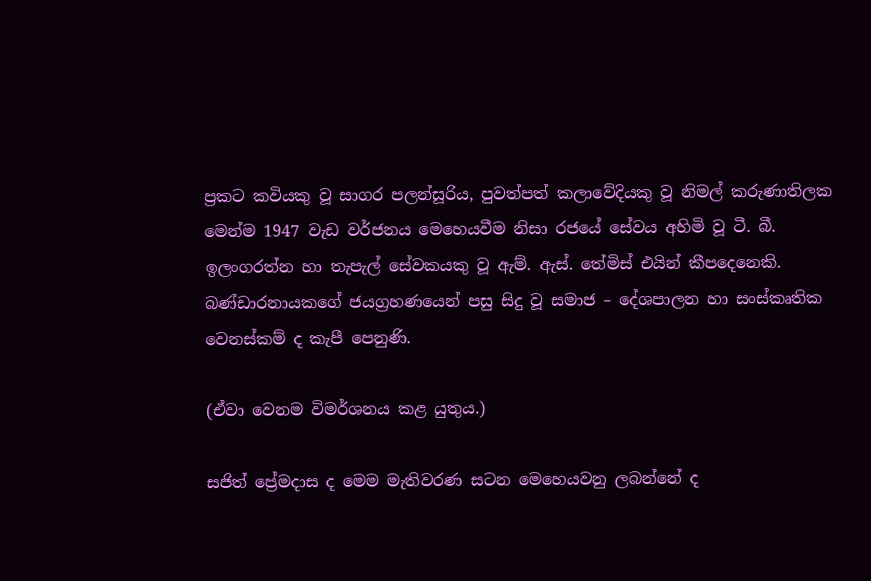ප්‍රකට කවියකු වූ සාගර පලන්සූරිය, පුවත්පත් කලාවේදියකු වූ නිමල් කරුණාතිලක මෙන්ම 1947 වැඩ වර්ජනය මෙහෙයවීම නිසා රජයේ සේවය අහිමි වූ ටී. බී. ඉලංගරත්න හා තැපැල් සේවකයකු වූ ඇම්. ඇස්. තේමිස් එයින් කීපදෙනෙකි. බණ්ඩාරනායකගේ ජයග්‍රහණයෙන් පසු සිදු වූ සමාජ – දේශපාලන හා සංස්කෘතික වෙනස්කම් ද කැපී පෙනුණි.

(ඒවා වෙනම විමර්ශනය කළ යුතුය.)

සජිත් ප්‍රේමදාස ද මෙම මැතිවරණ සටන මෙහෙයවනු ලබන්නේ ද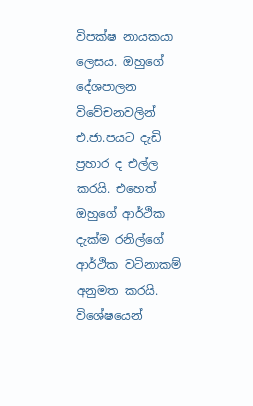විපක්ෂ නායකයා ලෙසය. ඔහුගේ දේශපාලන විවේචනවලින් එ.ජා.පයට දැඩි ප්‍රහාර ද එල්ල කරයි. එහෙත් ඔහුගේ ආර්ථික දැක්ම රනිල්ගේ ආර්ථික වටිනාකම් අනුමත කරයි. විශේෂයෙන්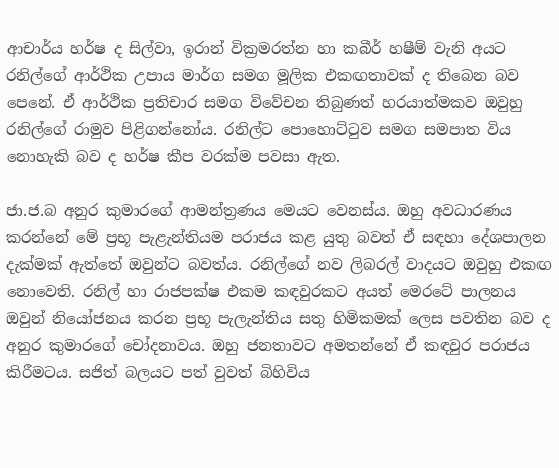ආචාර්ය හර්ෂ ද සිල්වා, ඉරාන් වික්‍රමරත්න හා කබීර් හෂීම් වැනි අයට රනිල්ගේ ආර්ථික උපාය මාර්ග සමග මූලික එකඟතාවක් ද තිබෙන බව පෙනේ. ඒ ආර්ථික ප්‍රතිචාර සමග විවේචන තිබුණත් හරයාත්මකව ඔවුහු රනිල්ගේ රාමුව පිළිගන්නෝය. රනිල්ට පොහොට්ටුව සමග සමපාත විය නොහැකි බව ද හර්ෂ කීප වරක්ම පවසා ඇත.

ජා.ජ.බ අනුර කුමාරගේ ආමන්ත්‍රණය මෙයට වෙනස්ය. ඔහු අවධාරණය කරන්නේ මේ ප්‍රභූ පැළැන්තියම පරාජය කළ යුතු බවත් ඒ සඳහා දේශපාලන දැක්මක් ඇත්තේ ඔවුන්ට බවත්ය. රනිල්ගේ නව ලිබරල් වාදයට ඔවුහු එකඟ නොවෙති. රනිල් හා රාජපක්ෂ එකම කඳවුරකට අයත් මෙරටේ පාලනය ඔවුන් නියෝජනය කරන ප්‍රභූ පැලැන්තිය සතු හිමිකමක් ලෙස පවතින බව ද අනුර කුමාරගේ චෝදනාවය. ඔහු ජනතාවට අමතන්නේ ඒ කඳවුර පරාජය කිරීමටය. සජිත් බලයට පත් වුවත් බිහිවිය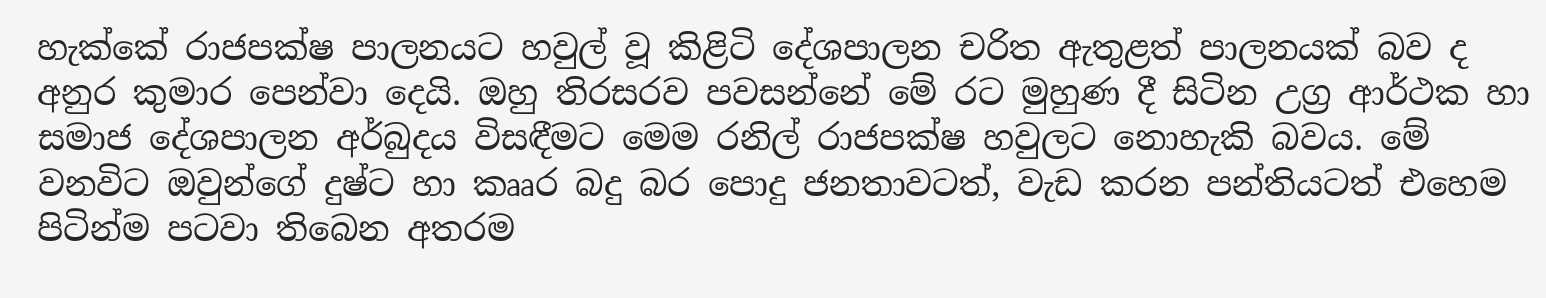හැක්කේ රාජපක්ෂ පාලනයට හවුල් වූ කිළිටි දේශපාලන චරිත ඇතුළත් පාලනයක් බව ද අනුර කුමාර පෙන්වා දෙයි. ඔහු තිරසරව පවසන්නේ මේ රට මුහුණ දී සිටින උග්‍ර ආර්ථක හා සමාජ දේශපාලන අර්බුදය විසඳීමට මෙම රනිල් රාජපක්ෂ හවුලට නොහැකි බවය. මේ වනවිට ඔවුන්ගේ දුෂ්ට හා කෲර බදු බර පොදු ජනතාවටත්, වැඩ කරන පන්තියටත් එහෙම පිටින්ම පටවා තිබෙන අතරම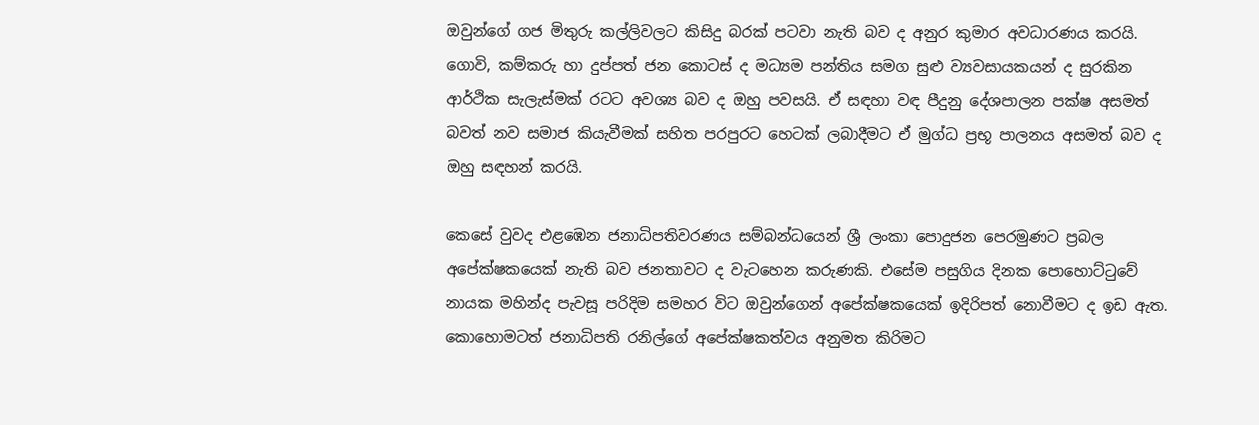ඔවුන්ගේ ගජ මිතුරු කල්ලිවලට කිසිදු බරක් පටවා නැති බව ද අනුර කුමාර අවධාරණය කරයි. ගොවි, කම්කරු හා දුප්පත් ජන කොටස් ද මධ්‍යම පන්තිය සමග සුළු ව්‍යවසායකයන් ද සුරකින ආර්ථික සැලැස්මක් රටට අවශ්‍ය බව ද ඔහු පවසයි. ඒ සඳහා වඳ පීදුනු දේශපාලන පක්ෂ අසමත් බවත් නව සමාජ කියැවීමක් සහිත පරපුරට හෙටක් ලබාදීමට ඒ මුග්ධ ප්‍රභූ පාලනය අසමත් බව ද ඔහු සඳහන් කරයි.

කෙසේ වුවද එළඹෙන ජනාධිපතිවරණය සම්බන්ධයෙන් ශ්‍රී ලංකා පොදුජන පෙරමුණට ප්‍රබල අපේක්ෂකයෙක් නැති බව ජනතාවට ද වැටහෙන කරුණකි. එසේම පසුගිය දිනක පොහොට්ටුවේ නායක මහින්ද පැවසූ පරිදිම සමහර විට ඔවුන්ගෙන් අපේක්ෂකයෙක් ඉදිරිපත් නොවීමට ද ඉඩ ඇත. කොහොමටත් ජනාධිපති රනිල්ගේ අපේක්ෂකත්වය අනුමත කිරිමට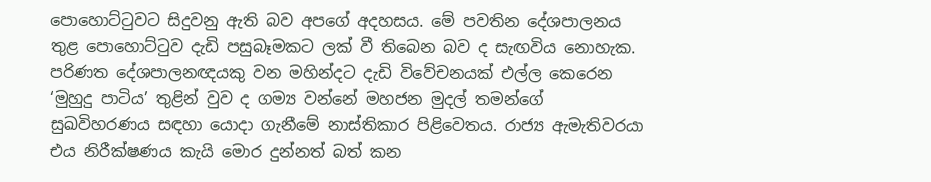පොහොට්ටුවට සිදුවනු ඇති බව අපගේ අදහසය. මේ පවතින දේශපාලනය තුළ පොහොට්ටුව දැඩි පසුබෑමකට ලක් වී තිබෙන බව ද සැඟවිය නොහැක. පරිණත දේශපාලනඥයකු වන මහින්දට දැඩි විවේචනයක් එල්ල කෙරෙන ‘මුහුදු පාටිය’ තුළින් වුව ද ගම්‍ය වන්නේ මහජන මුදල් තමන්ගේ සුඛවිහරණය සඳහා යොදා ගැනීමේ නාස්තිකාර පිළිවෙතය. රාජ්‍ය ඇමැතිවරයා එය නිරීක්ෂණය කැයි මොර දුන්නත් බත් කන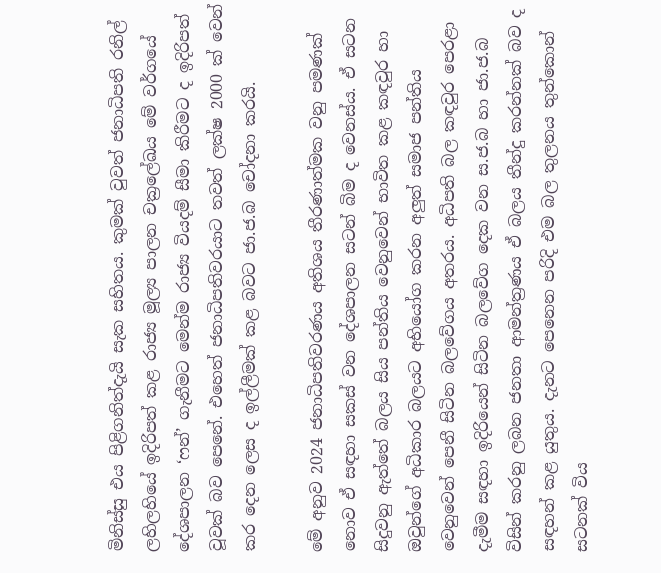මිනිස්සු එය පිළිගනිත්දැයි සැක සහිතය. කුමක් වුවත් ජනාධිපති රනිල් ලහිලහියේ ඉදිරිපත් කළ රාජ්‍ය මූල්‍ය පාලන චක්‍රලේඛය මේ වර්ගයේ දේශපාලන ‘ෆන්’ ගැනීමට මෙන්ම රාජ්‍ය වියදම් සීමා කිරීමට ද ඉදිරිපත් වූවක් බව පෙනේ. එහෙත් ජනාධිපතිවරයාට තවත් ලක්ෂ 2000 ක් වෙන් කර දෙන ලෙස ද ඉල්ලීමක් කළ බවට ජා.ජ.බ චෝදනා කරයි.

මේ අනුව 2024 ජනාධිපතිවරණය අතිශය තීරණාත්මක වනු පමණක් නොව ඒ සඳහා සකස් වන දේශපාලන සටන් බිම ද වෙනස්ය. ඒ සටන සිදුවනු ඇත්තේ බලය සිය පන්තිය වෙනුවෙන් භාවිත කළ කඳවුර හා ඔවුන්ගේ අධිකාර බලයට අභියෝග කරන අලුත් සමාජ පන්තිය වෙනුවෙන් පෙනී සිටින බලවේගය අතරය. අධිපති බල කඳවුර පෙරළා දැමීම සඳහා ඉදිරියෙන් සිටින බලවේග දෙක වන ස.ජ.බ හා ජා.ජ.බ විසින් කරනු ලබන ජනතා ආමන්ත්‍රණය ඒ බලය තීන්දු කරන්නක් බව ද සඳහන් කළ යුතුය. දැනට පෙනෙන පරිදි එම බල තුලනය තුන්කොන් සටනක් විය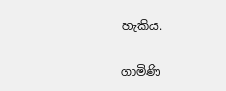හැකිය.

ගාමිණි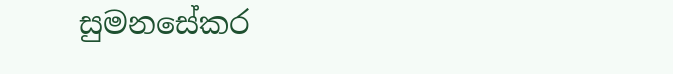සුමනසේකර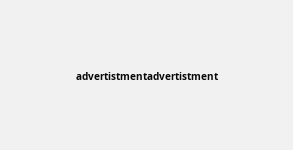advertistmentadvertistment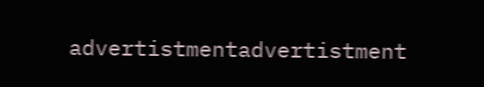advertistmentadvertistment